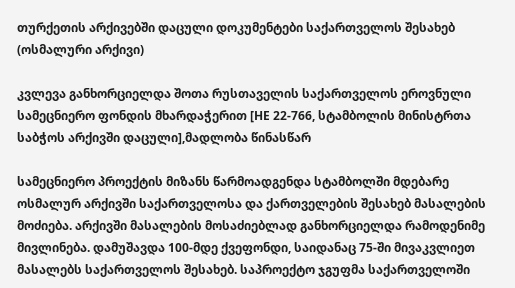თურქეთის არქივებში დაცული დოკუმენტები საქართველოს შესახებ
(ოსმალური არქივი)

კვლევა განხორციელდა შოთა რუსთაველის საქართველოს ეროვნული სამეცნიერო ფონდის მხარდაჭერით [HE 22-766, სტამბოლის მინისტრთა საბჭოს არქივში დაცული],მადლობა წინასწარ

სამეცნიერო პროექტის მიზანს წარმოადგენდა სტამბოლში მდებარე ოსმალურ არქივში საქართველოსა და ქართველების შესახებ მასალების მოძიება. არქივში მასალების მოსაძიებლად განხორციელდა რამოდენიმე მივლინება. დამუშავდა 100-მდე ქვეფონდი, საიდანაც 75-ში მივაკვლიეთ მასალებს საქართველოს შესახებ. საპროექტო ჯგუფმა საქართველოში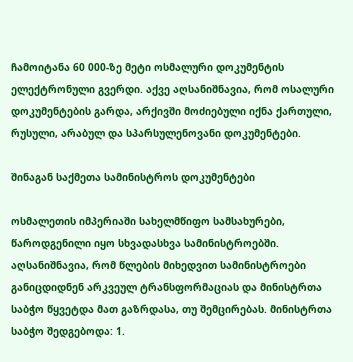ჩამოიტანა 60 000-ზე მეტი ოსმალური დოკუმენტის ელექტრონული გვერდი. აქვე აღსანიშნავია, რომ ოსალური დოკუმენტების გარდა, არქივში მოძიებული იქნა ქართული, რუსული, არაბულ და სპარსულენოვანი დოკუმენტები.

შინაგან საქმეთა სამინისტროს დოკუმენტები

ოსმალეთის იმპერიაში სახელმწიფო სამსახურები, წაროდგენილი იყო სხვადასხვა სამინისტროებში. აღსანიშნავია, რომ წლების მიხედვით სამინისტროები განიცდიდნენ არკვეულ ტრანსფორმაციას და მინისტრთა საბჭო წყვეტდა მათ გაზრდასა, თუ შემცირებას. მინისტრთა საბჭო შედგებოდა: 1.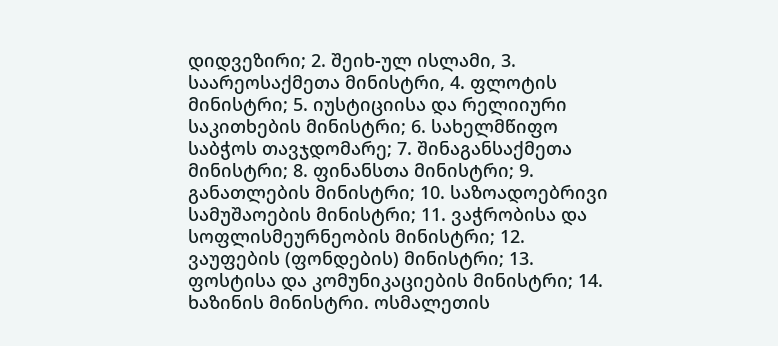დიდვეზირი; 2. შეიხ-ულ ისლამი, 3. საარეოსაქმეთა მინისტრი, 4. ფლოტის მინისტრი; 5. იუსტიციისა და რელიიური საკითხების მინისტრი; 6. სახელმწიფო საბჭოს თავჯდომარე; 7. შინაგანსაქმეთა მინისტრი; 8. ფინანსთა მინისტრი; 9. განათლების მინისტრი; 10. საზოადოებრივი სამუშაოების მინისტრი; 11. ვაჭრობისა და სოფლისმეურნეობის მინისტრი; 12. ვაუფების (ფონდების) მინისტრი; 13. ფოსტისა და კომუნიკაციების მინისტრი; 14. ხაზინის მინისტრი. ოსმალეთის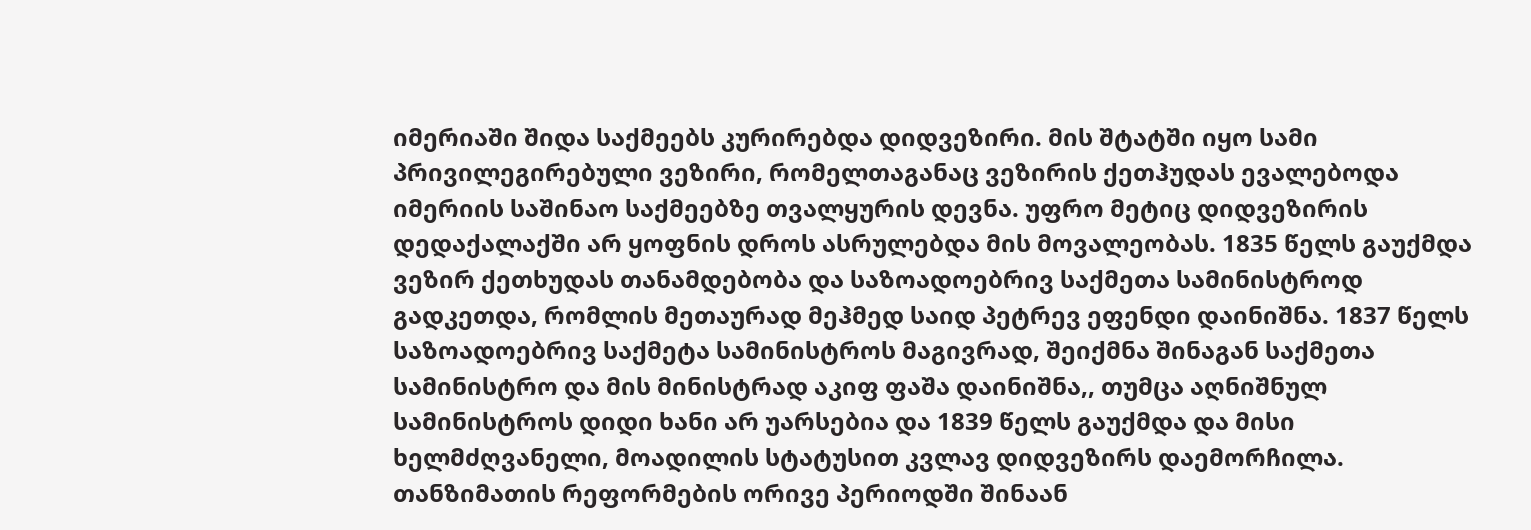იმერიაში შიდა საქმეებს კურირებდა დიდვეზირი. მის შტატში იყო სამი პრივილეგირებული ვეზირი, რომელთაგანაც ვეზირის ქეთჰუდას ევალებოდა იმერიის საშინაო საქმეებზე თვალყურის დევნა. უფრო მეტიც დიდვეზირის დედაქალაქში არ ყოფნის დროს ასრულებდა მის მოვალეობას. 1835 წელს გაუქმდა ვეზირ ქეთხუდას თანამდებობა და საზოადოებრივ საქმეთა სამინისტროდ გადკეთდა, რომლის მეთაურად მეჰმედ საიდ პეტრევ ეფენდი დაინიშნა. 1837 წელს საზოადოებრივ საქმეტა სამინისტროს მაგივრად, შეიქმნა შინაგან საქმეთა სამინისტრო და მის მინისტრად აკიფ ფაშა დაინიშნა,, თუმცა აღნიშნულ სამინისტროს დიდი ხანი არ უარსებია და 1839 წელს გაუქმდა და მისი ხელმძღვანელი, მოადილის სტატუსით კვლავ დიდვეზირს დაემორჩილა. თანზიმათის რეფორმების ორივე პერიოდში შინაან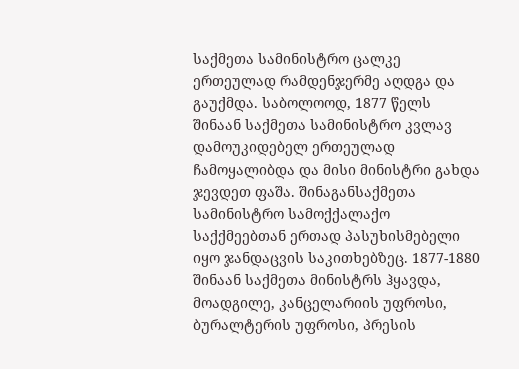საქმეთა სამინისტრო ცალკე ერთეულად რამდენჯერმე აღდგა და გაუქმდა. საბოლოოდ, 1877 წელს შინაან საქმეთა სამინისტრო კვლავ დამოუკიდებელ ერთეულად ჩამოყალიბდა და მისი მინისტრი გახდა ჯევდეთ ფაშა. შინაგანსაქმეთა სამინისტრო სამოქქალაქო საქქმეებთან ერთად პასუხისმებელი იყო ჯანდაცვის საკითხებზეც. 1877-1880 შინაან საქმეთა მინისტრს ჰყავდა, მოადგილე, კანცელარიის უფროსი, ბურალტერის უფროსი, პრესის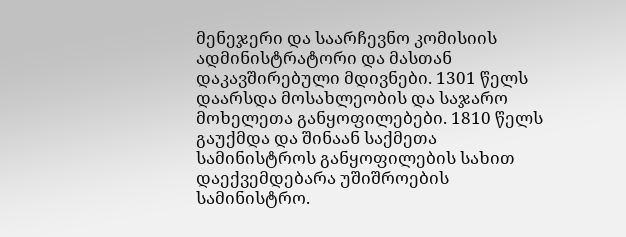მენეჯერი და საარჩევნო კომისიის ადმინისტრატორი და მასთან დაკავშირებული მდივნები. 1301 წელს დაარსდა მოსახლეობის და საჯარო მოხელეთა განყოფილებები. 1810 წელს გაუქმდა და შინაან საქმეთა სამინისტროს განყოფილების სახით დაექვემდებარა უშიშროების სამინისტრო.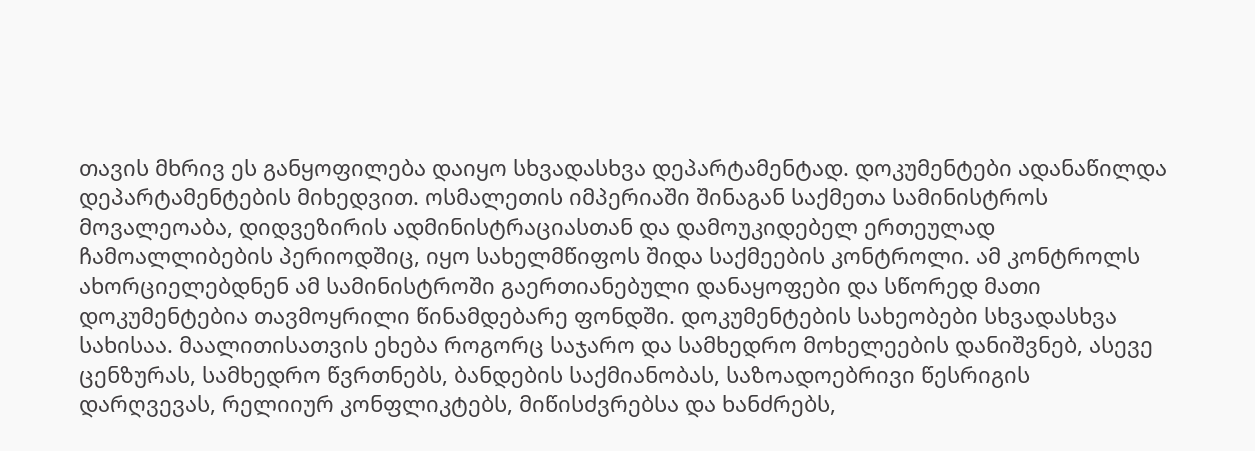თავის მხრივ ეს განყოფილება დაიყო სხვადასხვა დეპარტამენტად. დოკუმენტები ადანაწილდა დეპარტამენტების მიხედვით. ოსმალეთის იმპერიაში შინაგან საქმეთა სამინისტროს მოვალეოაბა, დიდვეზირის ადმინისტრაციასთან და დამოუკიდებელ ერთეულად ჩამოალლიბების პერიოდშიც, იყო სახელმწიფოს შიდა საქმეების კონტროლი. ამ კონტროლს ახორციელებდნენ ამ სამინისტროში გაერთიანებული დანაყოფები და სწორედ მათი დოკუმენტებია თავმოყრილი წინამდებარე ფონდში. დოკუმენტების სახეობები სხვადასხვა სახისაა. მაალითისათვის ეხება როგორც საჯარო და სამხედრო მოხელეების დანიშვნებ, ასევე ცენზურას, სამხედრო წვრთნებს, ბანდების საქმიანობას, საზოადოებრივი წესრიგის დარღვევას, რელიიურ კონფლიკტებს, მიწისძვრებსა და ხანძრებს,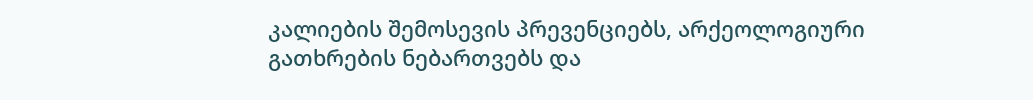კალიების შემოსევის პრევენციებს, არქეოლოგიური გათხრების ნებართვებს და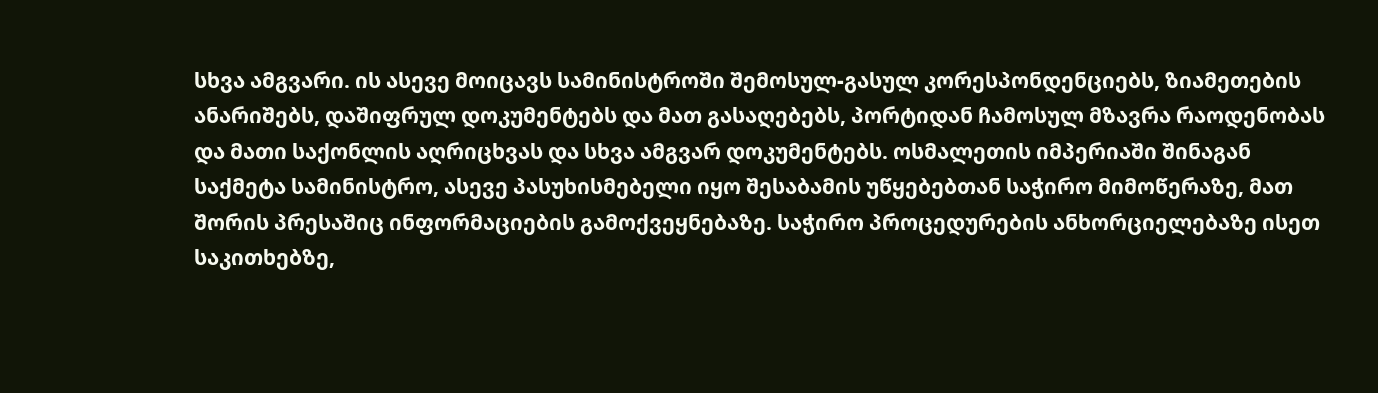სხვა ამგვარი. ის ასევე მოიცავს სამინისტროში შემოსულ-გასულ კორესპონდენციებს, ზიამეთების ანარიშებს, დაშიფრულ დოკუმენტებს და მათ გასაღებებს, პორტიდან ჩამოსულ მზავრა რაოდენობას და მათი საქონლის აღრიცხვას და სხვა ამგვარ დოკუმენტებს. ოსმალეთის იმპერიაში შინაგან საქმეტა სამინისტრო, ასევე პასუხისმებელი იყო შესაბამის უწყებებთან საჭირო მიმოწერაზე, მათ შორის პრესაშიც ინფორმაციების გამოქვეყნებაზე. საჭირო პროცედურების ანხორციელებაზე ისეთ საკითხებზე,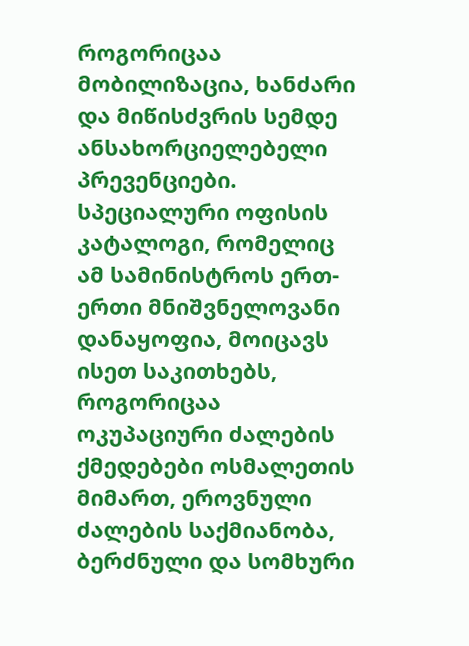როგორიცაა მობილიზაცია, ხანძარი და მიწისძვრის სემდე ანსახორციელებელი პრევენციები. სპეციალური ოფისის კატალოგი, რომელიც ამ სამინისტროს ერთ-ერთი მნიშვნელოვანი დანაყოფია, მოიცავს ისეთ საკითხებს, როგორიცაა ოკუპაციური ძალების ქმედებები ოსმალეთის მიმართ, ეროვნული ძალების საქმიანობა, ბერძნული და სომხური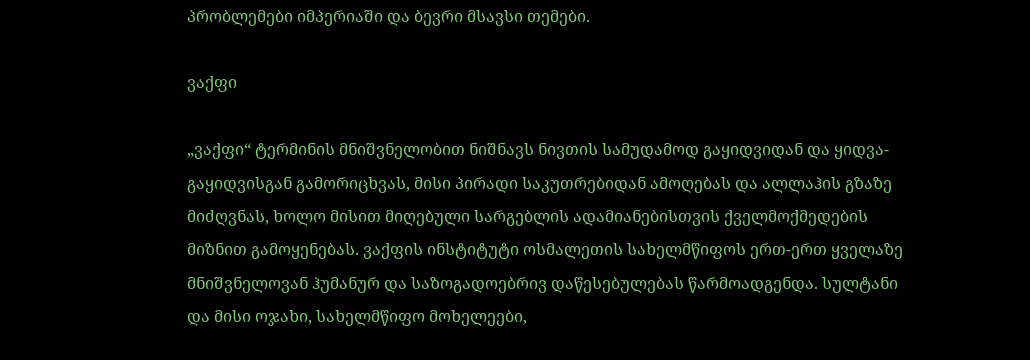პრობლემები იმპერიაში და ბევრი მსავსი თემები.

ვაქფი

„ვაქფი“ ტერმინის მნიშვნელობით ნიშნავს ნივთის სამუდამოდ გაყიდვიდან და ყიდვა-გაყიდვისგან გამორიცხვას, მისი პირადი საკუთრებიდან ამოღებას და ალლაჰის გზაზე მიძღვნას, ხოლო მისით მიღებული სარგებლის ადამიანებისთვის ქველმოქმედების მიზნით გამოყენებას. ვაქფის ინსტიტუტი ოსმალეთის სახელმწიფოს ერთ-ერთ ყველაზე მნიშვნელოვან ჰუმანურ და საზოგადოებრივ დაწესებულებას წარმოადგენდა. სულტანი და მისი ოჯახი, სახელმწიფო მოხელეები,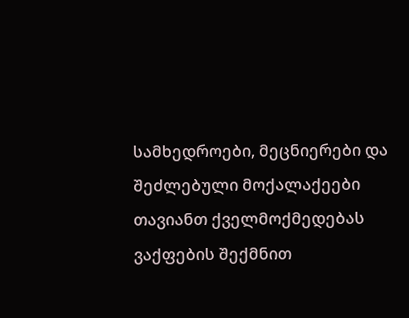სამხედროები, მეცნიერები და შეძლებული მოქალაქეები თავიანთ ქველმოქმედებას ვაქფების შექმნით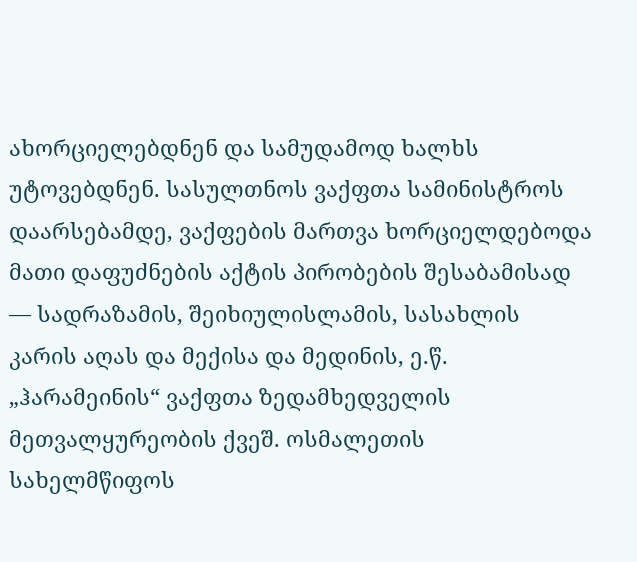ახორციელებდნენ და სამუდამოდ ხალხს უტოვებდნენ. სასულთნოს ვაქფთა სამინისტროს დაარსებამდე, ვაქფების მართვა ხორციელდებოდა მათი დაფუძნების აქტის პირობების შესაბამისად — სადრაზამის, შეიხიულისლამის, სასახლის კარის აღას და მექისა და მედინის, ე.წ. „ჰარამეინის“ ვაქფთა ზედამხედველის მეთვალყურეობის ქვეშ. ოსმალეთის სახელმწიფოს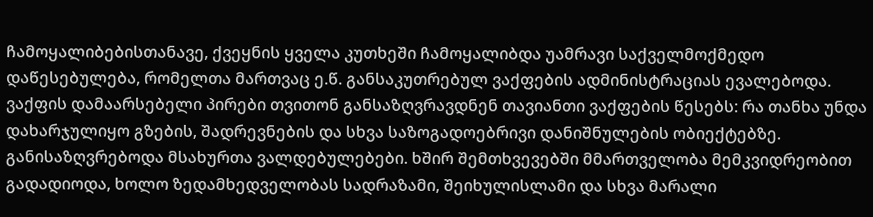ჩამოყალიბებისთანავე, ქვეყნის ყველა კუთხეში ჩამოყალიბდა უამრავი საქველმოქმედო დაწესებულება, რომელთა მართვაც ე.წ. განსაკუთრებულ ვაქფების ადმინისტრაციას ევალებოდა. ვაქფის დამაარსებელი პირები თვითონ განსაზღვრავდნენ თავიანთი ვაქფების წესებს: რა თანხა უნდა დახარჯულიყო გზების, შადრევნების და სხვა საზოგადოებრივი დანიშნულების ობიექტებზე. განისაზღვრებოდა მსახურთა ვალდებულებები. ხშირ შემთხვევებში მმართველობა მემკვიდრეობით გადადიოდა, ხოლო ზედამხედველობას სადრაზამი, შეიხულისლამი და სხვა მარალი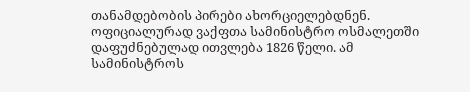თანამდებობის პირები ახორციელებდნენ. ოფიციალურად ვაქფთა სამინისტრო ოსმალეთში დაფუძნებულად ითვლება 1826 წელი. ამ სამინისტროს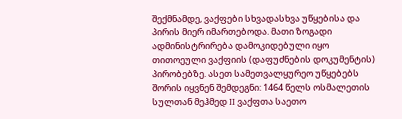შექმნამდე, ვაქფები სხვადასხვა უწყებისა და პირის მიერ იმართებოდა. მათი ზოგადი ადმინისტრირება დამოკიდებული იყო თითოეული ვაქფიის (დაფუძნების დოკუმენტის) პირობებზე. ასეთ სამეთვალყურეო უწყებებს შორის იყვნენ შემდეგნი: 1464 წელს ოსმალეთის სულთან მეჰმედ II ვაქფთა საეთო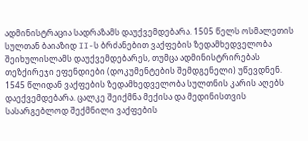ადმინისტრაცია სადრაზამს დაუქვემდებარა. 1505 წელს ოსმალეთის სულთან ბაიაზიდ II-ს ბრძანებით ვაქფების ზედამხედველობა შეიხულისლამს დაუქვემდებარეს, თუმცა ადმინისტრირებას თეზქირეჯი ეფენდიები (დოკუმენტების შემდგენელი) უწევდნენ. 1545 წლიდან ვაქფების ზედამხედველობა სულთნის კარის აღებს დაექვემდებარა. ცალკე შეიქმნა მექისა და მედინისთვის სასარგებლოდ შექმნილი ვაქფების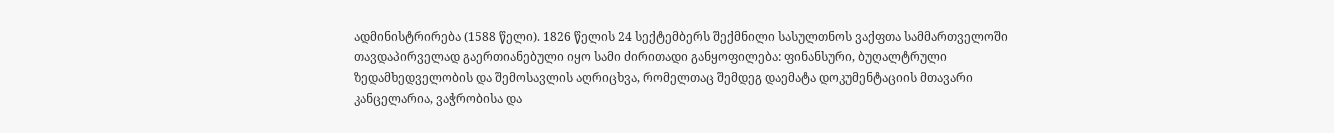ადმინისტრირება (1588 წელი). 1826 წელის 24 სექტემბერს შექმნილი სასულთნოს ვაქფთა სამმართველოში თავდაპირველად გაერთიანებული იყო სამი ძირითადი განყოფილება: ფინანსური, ბუღალტრული ზედამხედველობის და შემოსავლის აღრიცხვა, რომელთაც შემდეგ დაემატა დოკუმენტაციის მთავარი კანცელარია, ვაჭრობისა და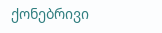ქონებრივი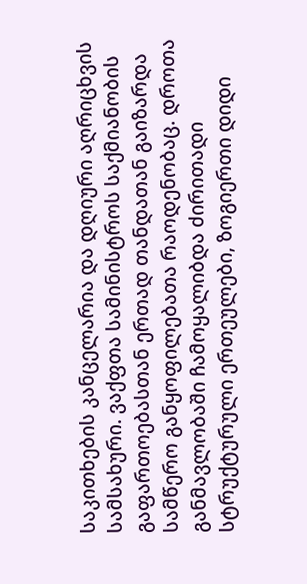საკითხების კანცელარია და დღიური აღრიცხვის სამსახური. ვაქფთა სამინისტროს საქმიანობის გაფართოებასთან ერთად თანდათან გაიზარდა სამწერო განყოფილებათა რაოდენობაც. დროთა განმავლობაში ჩამოყალიბდა ძირითადი სტრუქტურული ერთეულები, ზოგიერთი დიდი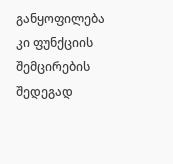განყოფილება კი ფუნქციის შემცირების შედეგად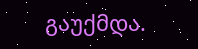გაუქმდა.